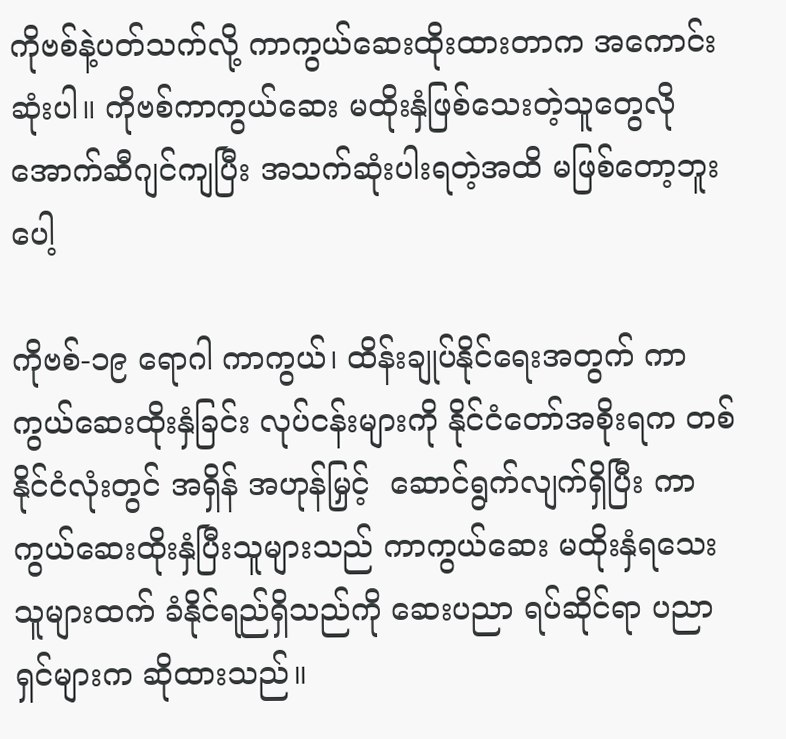ကိုဗစ်နဲ့ပတ်သက်လို့ ကာကွယ်ဆေးထိုးထားတာက အကောင်းဆုံးပါ။ ကိုဗစ်ကာကွယ်ဆေး မထိုးနှံဖြစ်သေးတဲ့သူတွေလို အောက်ဆီဂျင်ကျပြီး အသက်ဆုံးပါးရတဲ့အထိ မဖြစ်တော့ဘူးပေါ့

ကိုဗစ်-၁၉ ရောဂါ ကာကွယ်၊ ထိန်းချုပ်နိုင်ရေးအတွက် ကာကွယ်ဆေးထိုးနှံခြင်း လုပ်ငန်းများကို နိုင်ငံတော်အစိုးရက တစ်နိုင်ငံလုံးတွင် အရှိန် အဟုန်မြှင့်  ဆောင်ရွက်လျက်ရှိပြီး ကာကွယ်ဆေးထိုးနှံပြီးသူများသည် ကာကွယ်ဆေး မထိုးနှံရသေးသူများထက် ခံနိုင်ရည်ရှိသည်ကို ဆေးပညာ ရပ်ဆိုင်ရာ ပညာရှင်များက ဆိုထားသည်။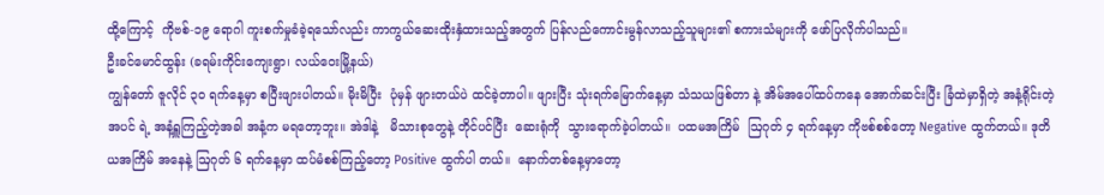ထို့ကြောင့်  ကိုဗစ်-၁၉ ရောဂါ ကူးစက်မှုခံခဲ့ရသော်လည်း ကာကွယ်ဆေးထိုးနှံထားသည့်အတွက် ပြန်လည်ကောင်းမွန်လာသည့်သူများ၏ စကားသံများကို ဖော်ပြလိုက်ပါသည်။
ဦးခင်မောင်ထွန်း (ခရမ်းကိုင်းကျေးရွာ၊ လယ်ဝေးမြို့နယ်)
ကျွန်တော် ဇူလိုင် ၃၀ ရက်နေ့မှာ စပြီးဖျားပါတယ်။ မိုးမိပြီး  ပုံမှန် ဖျားတယ်ပဲ ထင်ခဲ့တာပါ။ ဖျားပြီး သုံးရက်မြောက်နေ့မှာ သံသယဖြစ်တာ နဲ့ အိမ်အပေါ်ထပ်ကနေ အောက်ဆင်းပြီး ခြံထဲမှာရှိတဲ့ အနံ့ရိုင်းတဲ့အပင် ရဲ့ အနံ့ရှူကြည့်တဲ့အခါ အနံ့က မရတော့ဘူး။ အဲဒါနဲ့   မိသားစုတွေနဲ့ တိုင်ပင်ပြီး  ဆေးရုံကို  သွားရောက်ခဲ့ပါတယ်။  ပထမအကြိမ်  ဩဂုတ် ၄ ရက်နေ့မှာ ကိုဗစ်စစ်တော့ Negative ထွက်တယ်။ ဒုတိယအကြိမ် အနေနဲ့ ဩဂုတ် ၆ ရက်နေ့မှာ ထပ်မံစစ်ကြည့်တော့ Positive ထွက်ပါ တယ်။  နောက်တစ်နေ့မှာတော့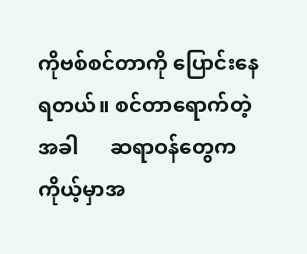ကိုဗစ်စင်တာကို ပြောင်းနေရတယ်။ စင်တာရောက်တဲ့အခါ      ဆရာဝန်တွေက    ကိုယ့်မှာအ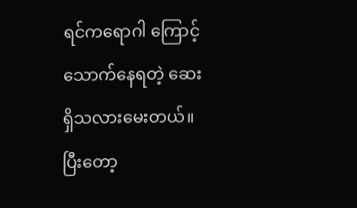ရင်ကရောဂါ ကြောင့် သောက်နေရတဲ့ ဆေးရှိသလားမေးတယ်။ ပြီးတော့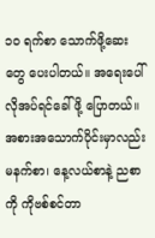၁၀ ရက်စာ သောက်ဖို့ဆေးတွေ ပေးပါတယ်။ အရေးပေါ်လိုအပ်ရင်ခေါ်ဖို့ ပြောတယ်။
အစားအသောက်ပိုင်းမှာလည်း မနက်စာ၊ နေ့လယ်စာနဲ့ ညစာကို ကိုဗစ်စင်တာ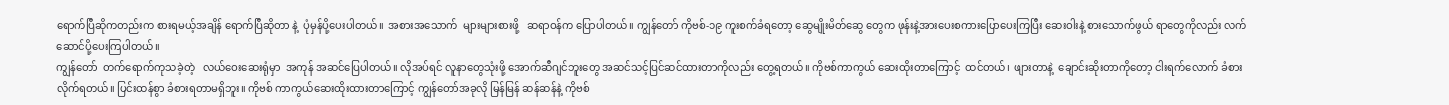ရောက်ပြီဆိုကတည်းက စားရမယ့်အချိန် ရောက်ပြီဆိုတာ နဲ့  ပုံမှန်ပို့ပေးပါတယ်။  အစားအသောက်  များများစားဖို့   ဆရာဝန်က ပြောပါတယ်။ ကျွန်တော် ကိုဗစ်-၁၉ ကူးစက်ခံရတော့ ဆွေမျိုးမိတ်ဆွေ တွေက ဖုန်းနဲ့အားပေးစကားပြောပေးကြပြီး ဆေးဝါးနဲ့ စားသောက်ဖွယ် ရာတွေကိုလည်း လက်ဆောင်ပို့ပေးကြပါတယ်။
ကျွန်တော်  တက်ရောက်ကုသခဲ့တဲ့   လယ်ဝေးဆေးရုံမှာ  အကုန် အဆင်ပြေပါတယ်။ လိုအပ်ရင် လူနာတွေသုံးဖို့ အောက်ဆီဂျင်ဘူးတွေ အဆင်သင့်ပြင်ဆင်ထားတာကိုလည်း တွေ့ရတယ်။ ကိုဗစ်ကာကွယ် ဆေးထိုးတာကြောင့်  ထင်တယ်၊  ဖျားတာနဲ့  ချောင်းဆိုးတာကိုတော့ ငါးရက်လောက် ခံစားလိုက်ရတယ်။ ပြင်းထန်စွာ ခံစားရတာမရှိဘူး။ ကိုဗစ် ကာကွယ်ဆေးထိုးထားတာကြောင့် ကျွန်တော်အခုလို မြန်မြန် ဆန်ဆန်နဲ့ ကိုဗစ်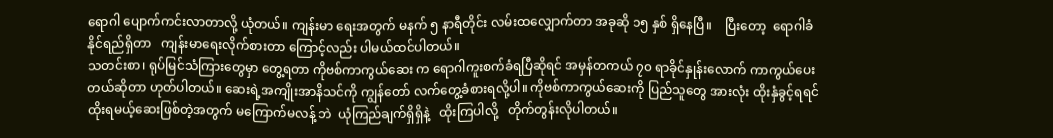ရောဂါ ပျောက်ကင်းလာတာလို့ ယုံတယ်။ ကျန်းမာ ရေးအတွက် မနက် ၅ နာရီတိုင်း လမ်းထလျှောက်တာ အခုဆို ၁၅ နှစ် ရှိနေပြီ။    ပြီးတော့  ရောဂါခံနိုင်ရည်ရှိတာ   ကျန်းမာရေးလိုက်စားတာ ကြောင့်လည်း ပါမယ်ထင်ပါတယ်။
သတင်းစာ၊ ရုပ်မြင်သံကြားတွေမှာ တွေ့ရတာ ကိုဗစ်ကာကွယ်ဆေး က ရောဂါကူးစက်ခံရပြီဆိုရင် အမှန်တကယ် ၇၀ ရာခိုင်နှုန်းလောက် ကာကွယ်ပေးတယ်ဆိုတာ ဟုတ်ပါတယ်။ ဆေးရဲ့အကျိုးအာနိသင်ကို ကျွန်တော် လက်တွေ့ခံစားရလို့ပါ။ ကိုဗစ်ကာကွယ်ဆေးကို ပြည်သူတွေ အားလုံး ထိုးနှံခွင့်ရရင် ထိုးရမယ့်ဆေးဖြစ်တဲ့အတွက် မကြောက်မလန့် ဘဲ  ယုံကြည်ချက်ရှိရှိနဲ့   ထိုးကြပါလို့   တိုက်တွန်းလိုပါတယ်။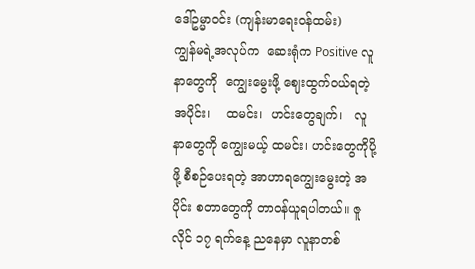ဒေါ်ဥမ္မာဝင်း (ကျန်းမာရေးဝန်ထမ်း)
ကျွန်မရဲ့အလုပ်က  ဆေးရုံက Positive လူနာတွေကို  ကျွေးမွေးဖို့ ဈေးထွက်ဝယ်ရတဲ့   အပိုင်း၊    ထမင်း၊  ဟင်းတွေချက်၊   လူနာတွေကို ကျွေးမယ့် ထမင်း၊ ဟင်းတွေကိုပို့ဖို့ စီစဉ်ပေးရတဲ့ အာဟာရကျွေးမွေးတဲ့ အပိုင်း စတာတွေကို တာဝန်ယူရပါတယ်။ ဇူလိုင် ၁၇ ရက်နေ့ ညနေမှာ လူနာတစ်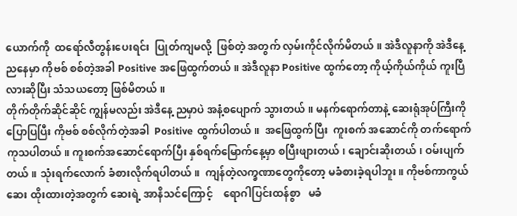ယောက်ကို  ထရော်လီတွန်းပေးရင်း  ပြုတ်ကျမလို့  ဖြစ်တဲ့ အတွက် လှမ်းကိုင်လိုက်မိတယ်။ အဲဒီလူနာကို အဲဒီနေ့ညနေမှာ ကိုဗစ် စစ်တဲ့အခါ Positive အဖြေထွက်တယ်။ အဲဒီလူနာ Positive ထွက်တော့ ကိုယ့်ကိုယ်ကိုယ် ကူးပြီလားဆိုပြီး သံသယတော့ ဖြစ်မိတယ်။
တိုက်တိုက်ဆိုင်ဆိုင် ကျွန်မလည်း အဲဒီနေ့ ညမှာပဲ အနံ့စပျောက် သွားတယ်။ မနက်ရောက်တာနဲ့ ဆေးရုံအုပ်ကြီးကို ပြောပြပြီး ကိုဗစ် စစ်လိုက်တဲ့အခါ  Positive ထွက်ပါတယ်။  အဖြေထွက်ပြီး  ကူးစက် အဆောင်ကို တက်ရောက်ကုသပါတယ်။ ကူးစက်အဆောင်ရောက်ပြီး နှစ်ရက်မြောက်နေ့မှာ စပြီးဖျားတယ်၊ ချောင်းဆိုးတယ်၊ ဝမ်းပျက်တယ်။ သုံးရက်လောက် ခံစားလိုက်ရပါတယ်။  ကျန်တဲ့လက္ခဏာတွေကိုတော့ မခံစားခဲ့ရပါဘူး။ ကိုဗစ်ကာကွယ်ဆေး ထိုးထားတဲ့အတွက် ဆေးရဲ့ အာနိသင်ကြောင့်    ရောဂါပြင်းထန်စွာ   မခံ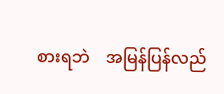စားရဘဲ    အမြန်ပြန်လည်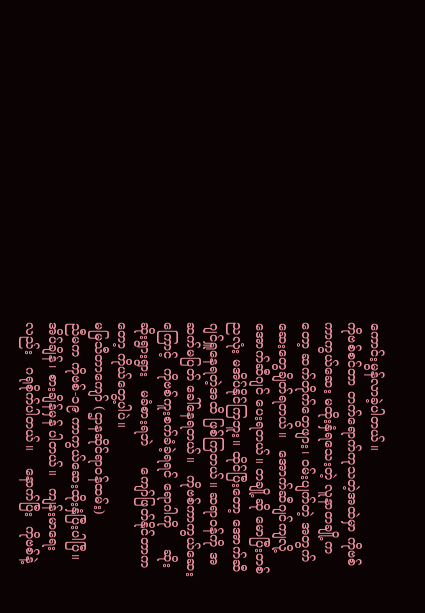ကောင်းမွန်လာခဲ့ပါတယ်။
ကိုဗစ်စင်တာ တက်ရောက်ကုသတဲ့အထဲမှာ ကိုဗစ်ကာကွယ်ဆေး မထိုးနှံရသေးတဲ့ လူနာတချို့ကတော့ ဆက်တိုက်တွေဖျား၊ ဝမ်းပျက်တဲ့ အတွက်  ဆေးတွေချိတ်ရတယ်။   အောက်ဆီဂျင်ကျလို့    အောက်ဆီဂျင် ပေးရတယ်။ တချို့ဆို မောပြီးတစ်ညလုံး မအိပ်နိုင်ကြဘူး။ ထိုင်ပြီးတော့ အောက်ဆီဂျင်ရှူနေရတဲ့အထိ ဖြစ်ကြတယ်။ ဆရာဝန်ကို အဆက်မပြတ် ခေါ်နေရတယ်။   ကိုဗစ်ကာကွယ်ဆေးကြောင့်  ကိုဗစ်ကူးစက်ခံခဲ့ရရင် ရောဂါကို     ဆိုးဆိုးရွားရွား   မခံစားရဘဲ     ကျော်ဖြတ်နိုင်တာကတော့ ကိုယ်တွေ့ပါပဲ။
မမြသီတာကျော် (ဌာနဆိုင်ရာဝန်ထမ်း)
ညီမက ကိုဗစ်-၁၉ ကာကွယ်ဆေးထိုးနှံပြီးပါပြီ။ အိပ်ချိန်၊ စားချိန်မှန် ပါတယ်။   ကျန်းမာရေးလည်း   ဂရုစိုက်ပါတယ်။    နောက်ပြီး  ကိုဗစ်နဲ့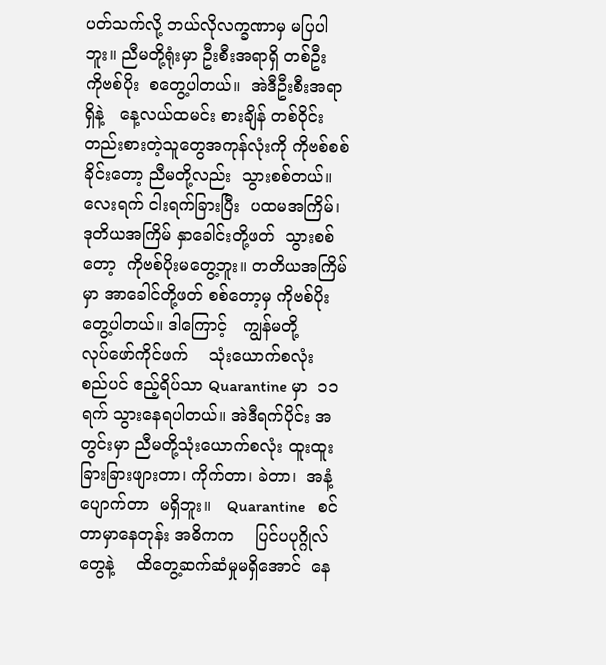ပတ်သက်လို့ ဘယ်လိုလက္ခဏာမှ မပြပါဘူး။ ညီမတို့ရုံးမှာ ဦးစီးအရာရှိ တစ်ဦး   ကိုဗစ်ပိုး  စတွေ့ပါတယ်။  အဲဒီဦးစီးအရာရှိနဲ့   နေ့လယ်ထမင်း စားချိန် တစ်ဝိုင်းတည်းစားတဲ့သူတွေအကုန်လုံးကို ကိုဗစ်စစ်ခိုင်းတော့ ညီမတို့လည်း  သွားစစ်တယ်။  လေးရက် ငါးရက်ခြားပြီး  ပထမအကြိမ်၊ ဒုတိယအကြိမ် နှာခေါင်းတို့ဖတ်  သွားစစ်တော့  ကိုဗစ်ပိုးမတွေ့ဘူး။ တတိယအကြိမ်မှာ အာခေါင်တို့ဖတ် စစ်တော့မှ ကိုဗစ်ပိုးတွေ့ပါတယ်။ ဒါကြောင့်   ကျွန်မတို့     လုပ်ဖော်ကိုင်ဖက်    သုံးယောက်စလုံး   စည်ပင် ဧည့်ရိပ်သာ Quarantine မှာ  ၁၁ ရက် သွားနေရပါတယ်။ အဲဒီရက်ပိုင်း အတွင်းမှာ ညီမတို့သုံးယောက်စလုံး ထူးထူးခြားခြားဖျားတာ၊ ကိုက်တာ၊ ခဲတာ၊  အနံ့ပျောက်တာ  မရှိဘူး။   Quarantine   စင်တာမှာနေတုန်း အဓိကက    ပြင်ပပုဂ္ဂိုလ်တွေနဲ့    ထိတွေ့ဆက်ဆံမှုမရှိအောင်  နေ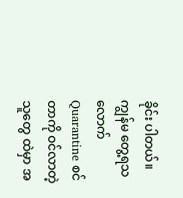ခိုင်း ပါတယ်။
ကျွန်မ တွေ့ရသလောက် Quarantine စင်တာကို ဝင်လာတဲ့သူတွေ ထဲမှာ အ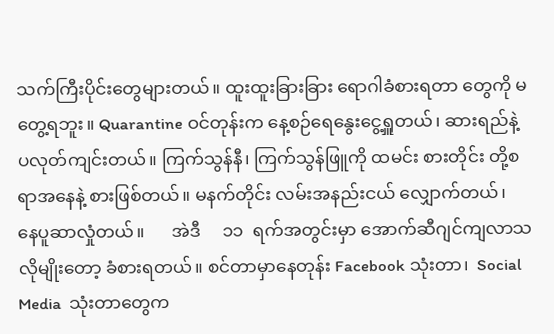သက်ကြီးပိုင်းတွေများတယ်။ ထူးထူးခြားခြား ရောဂါခံစားရတာ တွေကို မတွေ့ရဘူး။ Quarantine ဝင်တုန်းက နေ့စဉ်ရေနွေးငွေ့ရှူတယ်၊ ဆားရည်နဲ့ ပလုတ်ကျင်းတယ်။ ကြက်သွန်နီ၊ ကြက်သွန်ဖြူကို ထမင်း စားတိုင်း တို့စရာအနေနဲ့ စားဖြစ်တယ်။ မနက်တိုင်း လမ်းအနည်းငယ် လျှောက်တယ်၊       နေပူဆာလှုံတယ်။      အဲဒီ     ၁၁  ရက်အတွင်းမှာ အောက်ဆီဂျင်ကျလာသလိုမျိုးတော့ ခံစားရတယ်။ စင်တာမှာနေတုန်း Facebook သုံးတာ၊  Social Media  သုံးတာတွေက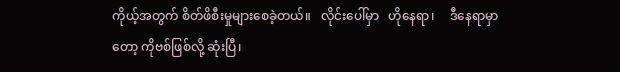ကိုယ့်အတွက် စိတ်ဖိစီးမှုများစေခဲ့တယ်။   လိုင်းပေါ်မှာ   ဟိုနေရာ၊     ဒီနေရာမှာတော့ ကိုဗစ်ဖြစ်လို့ ဆုံးပြီ၊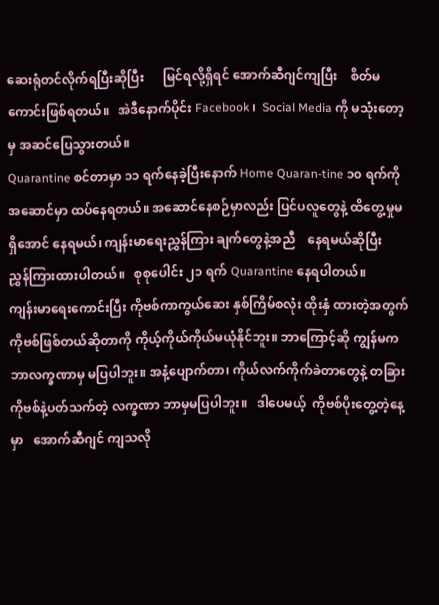ဆေးရုံတင်လိုက်ရပြီးဆိုပြီး      မြင်ရလို့ရှိရင် အောက်ဆီဂျင်ကျပြီး    စိတ်မကောင်းဖြစ်ရတယ်။   အဲဒီနောက်ပိုင်း Facebook ၊  Social Media ကို မသုံးတော့မှ အဆင်ပြေသွားတယ်။
Quarantine စင်တာမှာ ၁၁ ရက်နေခဲ့ပြီးနောက် Home Quaran-tine ၁၀ ရက်ကို အဆောင်မှာ ထပ်နေရတယ်။ အဆောင်နေစဉ်မှာလည်း ပြင်ပလူတွေနဲ့ ထိတွေ့မှုမရှိအောင် နေရမယ်၊ ကျန်းမာရေးညွှန်ကြား ချက်တွေနဲ့အညီ    နေရမယ်ဆိုပြီး    ညွှန်ကြားထားပါတယ်။   စုစုပေါင်း ၂၁ ရက် Quarantine နေရပါတယ်။
ကျန်းမာရေးကောင်းပြီး ကိုဗစ်ကာကွယ်ဆေး နှစ်ကြိမ်စလုံး ထိုးနှံ ထားတဲ့အတွက် ကိုဗစ်ဖြစ်တယ်ဆိုတာကို ကိုယ့်ကိုယ်ကိုယ်မယုံနိုင်ဘူး။ ဘာကြောင့်ဆို ကျွန်မက ဘာလက္ခဏာမှ မပြပါဘူး။ အနံ့ပျောက်တာ၊ ကိုယ်လက်ကိုက်ခဲတာတွေနဲ့ တခြားကိုဗစ်နဲ့ပတ်သက်တဲ့ လက္ခဏာ ဘာမှမပြပါဘူး။   ဒါပေမယ့်  ကိုဗစ်ပိုးတွေ့တဲ့နေ့မှာ   အောက်ဆီဂျင် ကျသလို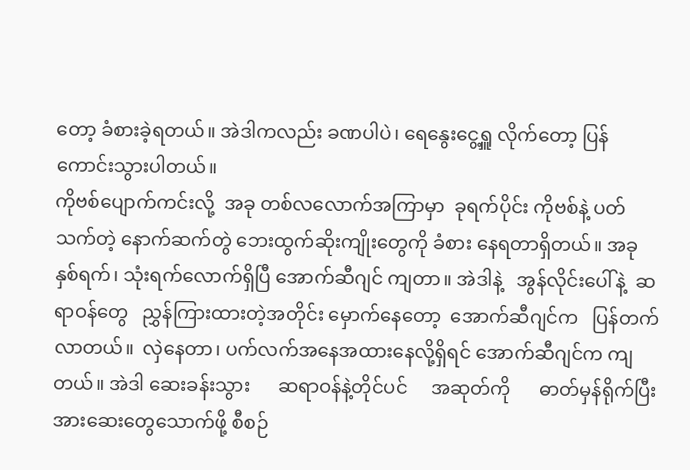တော့ ခံစားခဲ့ရတယ်။ အဲဒါကလည်း ခဏပါပဲ၊ ရေနွေးငွေ့ရှူ လိုက်တော့ ပြန်ကောင်းသွားပါတယ်။
ကိုဗစ်ပျောက်ကင်းလို့  အခု တစ်လလောက်အကြာမှာ  ခုရက်ပိုင်း ကိုဗစ်နဲ့ ပတ်သက်တဲ့ နောက်ဆက်တွဲ ဘေးထွက်ဆိုးကျိုးတွေကို ခံစား နေရတာရှိတယ်။ အခု နှစ်ရက်၊ သုံးရက်လောက်ရှိပြီ အောက်ဆီဂျင် ကျတာ။ အဲဒါနဲ့   အွန်လိုင်းပေါ်နဲ့  ဆရာဝန်တွေ   ညွှန်ကြားထားတဲ့အတိုင်း မှောက်နေတော့  အောက်ဆီဂျင်က   ပြန်တက်လာတယ်။  လှဲနေတာ၊ ပက်လက်အနေအထားနေလို့ရှိရင် အောက်ဆီဂျင်က ကျတယ်။ အဲဒါ ဆေးခန်းသွား      ဆရာဝန်နဲ့တိုင်ပင်     အဆုတ်ကို      ဓာတ်မှန်ရိုက်ပြီး အားဆေးတွေသောက်ဖို့ စီစဉ်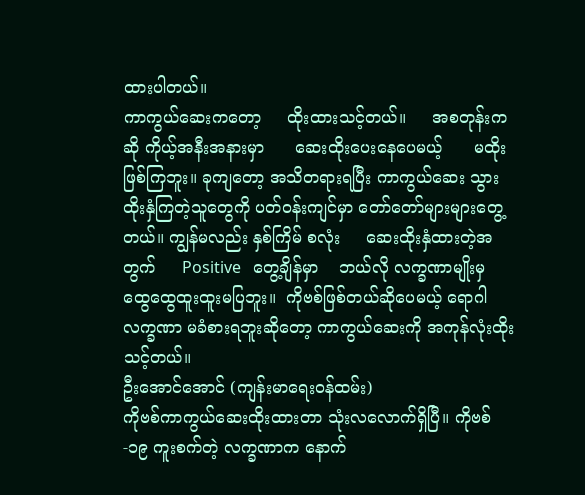ထားပါတယ်။
ကာကွယ်ဆေးကတော့     ထိုးထားသင့်တယ်။     အစတုန်းကဆို ကိုယ့်အနီးအနားမှာ      ဆေးထိုးပေးနေပေမယ့်      မထိုးဖြစ်ကြဘူး။ ခုကျတော့ အသိတရားရပြီး ကာကွယ်ဆေး သွားထိုးနှံကြတဲ့သူတွေကို ပတ်ဝန်းကျင်မှာ တော်တော်များများတွေ့တယ်။ ကျွန်မလည်း နှစ်ကြိမ် စလုံး     ဆေးထိုးနှံထားတဲ့အတွက်     Positive   တွေ့ချိန်မှာ    ဘယ်လို လက္ခဏာမျိုးမှ    ထွေထွေထူးထူးမပြဘူး။  ကိုဗစ်ဖြစ်တယ်ဆိုပေမယ့် ရောဂါလက္ခဏာ မခံစားရဘူးဆိုတော့ ကာကွယ်ဆေးကို အကုန်လုံးထိုးသင့်တယ်။
ဦးအောင်အောင် (ကျန်းမာရေးဝန်ထမ်း)
ကိုဗစ်ကာကွယ်ဆေးထိုးထားတာ သုံးလလောက်ရှိပြီ။ ကိုဗစ်-၁၉ ကူးစက်တဲ့ လက္ခဏာက နောက်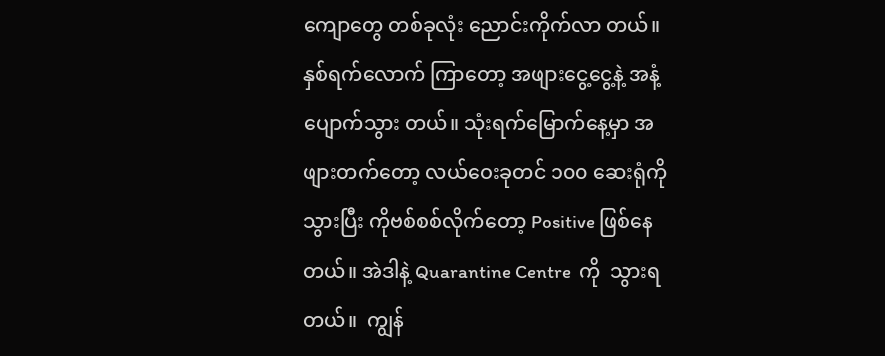ကျောတွေ တစ်ခုလုံး ညောင်းကိုက်လာ တယ်။ နှစ်ရက်လောက် ကြာတော့ အဖျားငွေ့ငွေ့နဲ့ အနံ့ပျောက်သွား တယ်။ သုံးရက်မြောက်နေ့မှာ အဖျားတက်တော့ လယ်ဝေးခုတင် ၁၀၀ ဆေးရုံကိုသွားပြီး ကိုဗစ်စစ်လိုက်တော့ Positive ဖြစ်နေတယ်။ အဲဒါနဲ့ Quarantine Centre  ကို  သွားရတယ်။  ကျွန်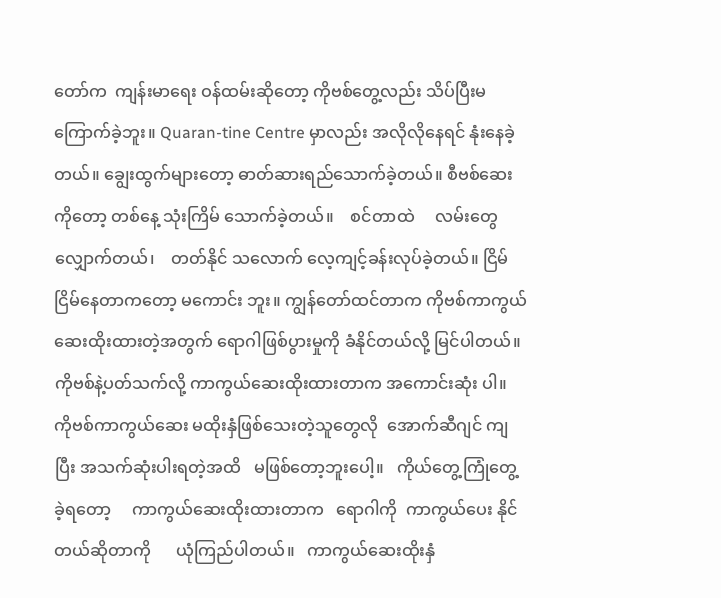တော်က  ကျန်းမာရေး ဝန်ထမ်းဆိုတော့ ကိုဗစ်တွေ့လည်း သိပ်ပြီးမကြောက်ခဲ့ဘူး။ Quaran-tine Centre မှာလည်း အလိုလိုနေရင် နုံးနေခဲ့တယ်။ ချွေးထွက်များတော့ ဓာတ်ဆားရည်သောက်ခဲ့တယ်။ စီဗစ်ဆေးကိုတော့ တစ်နေ့ သုံးကြိမ် သောက်ခဲ့တယ်။    စင်တာထဲ     လမ်းတွေလျှောက်တယ်၊    တတ်နိုင် သလောက် လေ့ကျင့်ခန်းလုပ်ခဲ့တယ်။ ငြိမ်ငြိမ်နေတာကတော့ မကောင်း ဘူး။ ကျွန်တော်ထင်တာက ကိုဗစ်ကာကွယ်ဆေးထိုးထားတဲ့အတွက် ရောဂါဖြစ်ပွားမှုကို ခံနိုင်တယ်လို့ မြင်ပါတယ်။
ကိုဗစ်နဲ့ပတ်သက်လို့ ကာကွယ်ဆေးထိုးထားတာက အကောင်းဆုံး ပါ။ ကိုဗစ်ကာကွယ်ဆေး မထိုးနှံဖြစ်သေးတဲ့သူတွေလို  အောက်ဆီဂျင် ကျပြီး အသက်ဆုံးပါးရတဲ့အထိ   မဖြစ်တော့ဘူးပေါ့။   ကိုယ်တွေ့ကြုံတွေ့ ခဲ့ရတော့     ကာကွယ်ဆေးထိုးထားတာက   ရောဂါကို  ကာကွယ်ပေး နိုင်တယ်ဆိုတာကို      ယုံကြည်ပါတယ်။   ကာကွယ်ဆေးထိုးနှံ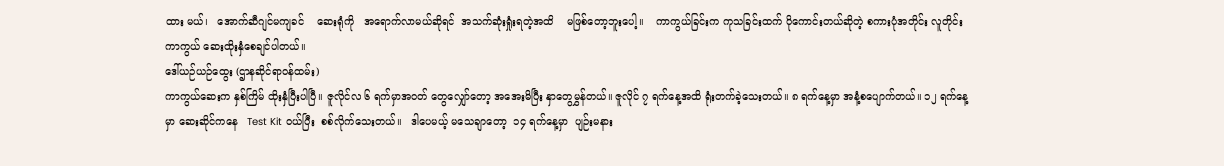ထား မယ်၊   အောက်ဆီဂျင်မကျခင်    ဆေးရုံကို   အရောက်လာမယ်ဆိုရင်  အသက်ဆုံးရှုံးရတဲ့အထိ    မဖြစ်တော့ဘူးပေါ့။    ကာကွယ်ခြင်းက ကုသခြင်းထက် ပိုကောင်းတယ်ဆိုတဲ့ စကားပုံအတိုင်း လူတိုင်းကာကွယ် ဆေးထိုးနှံစေချင်ပါတယ်။
ဒေါ်ယဉ်ယဉ်ထွေး (ဌာနဆိုင်ရာဝန်ထမ်း)
ကာကွယ်ဆေးက နှစ်ကြိမ် ထိုးနှံပြီးပါပြီ။ ဇူလိုင်လ ၆ ရက်မှာအဝတ် တွေလျှော်တော့ အအေးမိပြီး နှာတွေမွှန်တယ်။ ဇူလိုင် ၇ ရက်နေ့အထိ ရုံးတက်ခဲ့သေးတယ်။ ၈ ရက်နေ့မှာ အနံ့စပျောက်တယ်။ ၁၂ ရက်နေ့မှာ ဆေးဆိုင်ကနေ   Test Kit ဝယ်ပြီး  စစ်လိုက်သေးတယ်။   ဒါပေမယ့် မသေချာတော့  ၁၄ ရက်နေ့မှာ  ပျဉ်းမနား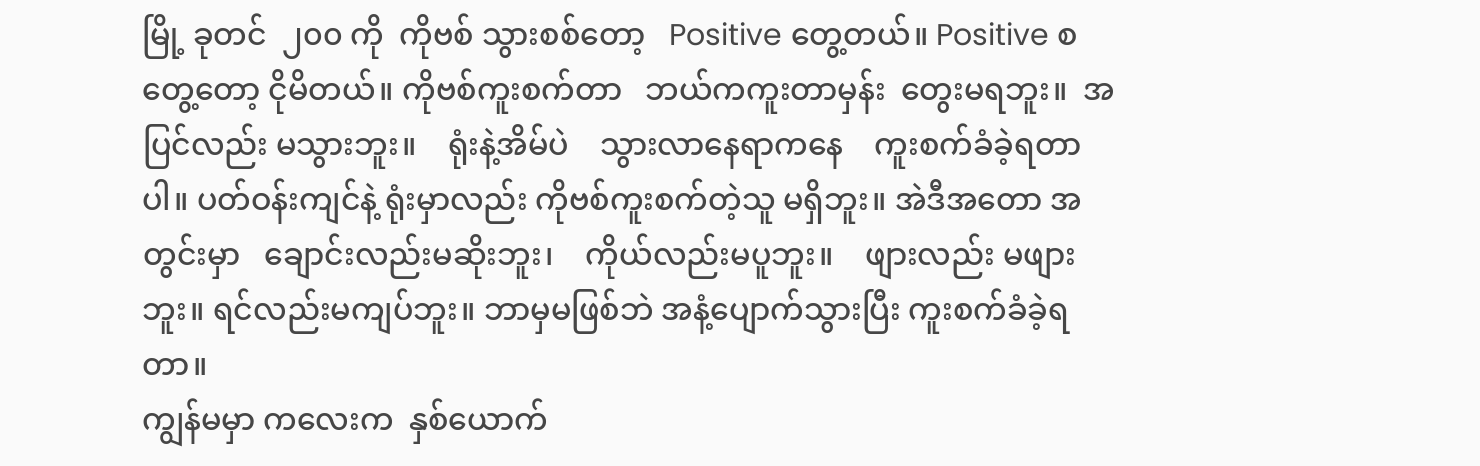မြို့ ခုတင်  ၂၀၀ ကို  ကိုဗစ် သွားစစ်တော့   Positive တွေ့တယ်။ Positive စတွေ့တော့ ငိုမိတယ်။ ကိုဗစ်ကူးစက်တာ   ဘယ်ကကူးတာမှန်း  တွေးမရဘူး။  အပြင်လည်း မသွားဘူး။    ရုံးနဲ့အိမ်ပဲ    သွားလာနေရာကနေ    ကူးစက်ခံခဲ့ရတာပါ။ ပတ်ဝန်းကျင်နဲ့ ရုံးမှာလည်း ကိုဗစ်ကူးစက်တဲ့သူ မရှိဘူး။ အဲဒီအတော အတွင်းမှာ   ချောင်းလည်းမဆိုးဘူး၊    ကိုယ်လည်းမပူဘူး။    ဖျားလည်း မဖျားဘူး။ ရင်လည်းမကျပ်ဘူး။ ဘာမှမဖြစ်ဘဲ အနံ့ပျောက်သွားပြီး ကူးစက်ခံခဲ့ရတာ။
ကျွန်မမှာ ကလေးက  နှစ်ယောက်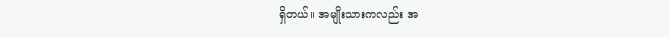ရှိတယ်။ အမျိုးသားကလည်း အ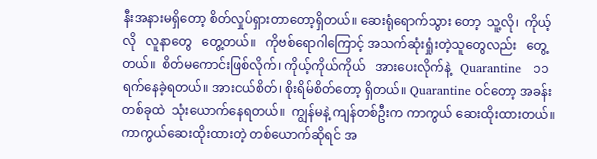နီးအနားမရှိတော့ စိတ်လှုပ်ရှားတာတော့ရှိတယ်။ ဆေးရုံရောက်သွား တော့  သူ့လို၊  ကိုယ့်လို   လူနာတွေ   တွေ့တယ်။   ကိုဗစ်ရောဂါကြောင့် အသက်ဆုံးရှုံးတဲ့သူတွေလည်း   တွေ့တယ်။  စိတ်မကောင်းဖြစ်လိုက်၊ ကိုယ့်ကိုယ်ကိုယ်   အားပေးလိုက်နဲ့   Quarantine   ၁၁ ရက်နေခဲ့ရတယ်။ အားငယ်စိတ်၊ စိုးရိမ်စိတ်တော့ ရှိတယ်။ Quarantine ဝင်တော့ အခန်း တစ်ခုထဲ  သုံးယောက်နေရတယ်။  ကျွန်မနဲ့ ကျန်တစ်ဦးက ကာကွယ် ဆေးထိုးထားတယ်။ ကာကွယ်ဆေးထိုးထားတဲ့ တစ်ယောက်ဆိုရင် အ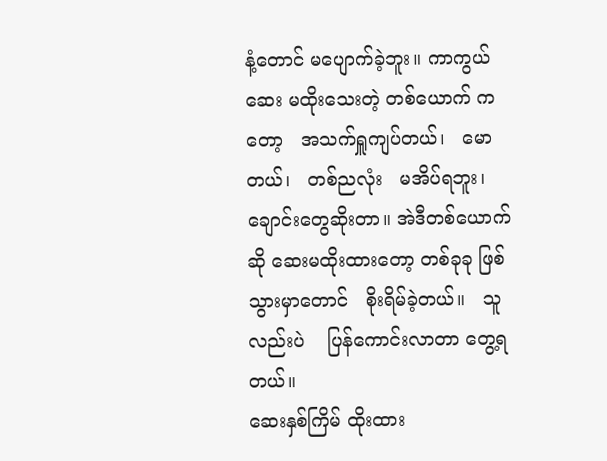နံ့တောင် မပျောက်ခဲ့ဘူး။ ကာကွယ်ဆေး မထိုးသေးတဲ့ တစ်ယောက် ကတော့   အသက်ရှူကျပ်တယ်၊   မောတယ်၊   တစ်ညလုံး   မအိပ်ရဘူး၊ ချောင်းတွေဆိုးတာ။ အဲဒီတစ်ယောက်ဆို ဆေးမထိုးထားတော့ တစ်ခုခု ဖြစ်သွားမှာတောင်   စိုးရိမ်ခဲ့တယ်။   သူလည်းပဲ    ပြန်ကောင်းလာတာ တွေ့ရတယ်။
ဆေးနှစ်ကြိမ် ထိုးထား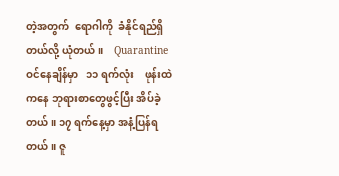တဲ့အတွက်  ရောဂါကို  ခံနိုင်ရည်ရှိတယ်လို့ ယုံတယ်။    Quarantine   ဝင်နေချိန်မှာ   ၁၁ ရက်လုံး    ဖုန်းထဲကနေ ဘုရားစာတွေဖွင့်ပြီး အိပ်ခဲ့တယ်။ ၁၇ ရက်နေ့မှာ အနံ့ပြန်ရတယ်။ ဇူ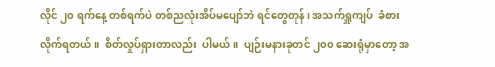လိုင် ၂၀ ရက်နေ့ တစ်ရက်ပဲ တစ်ညလုံးအိပ်မပျော်ဘဲ ရင်တွေတုန်၊ အသက်ရှူကျပ်  ခံစားလိုက်ရတယ်။  စိတ်လှုပ်ရှားတာလည်း  ပါမယ်။  ပျဉ်းမနားခုတင် ၂၀၀ ဆေးရုံမှာတော့ အ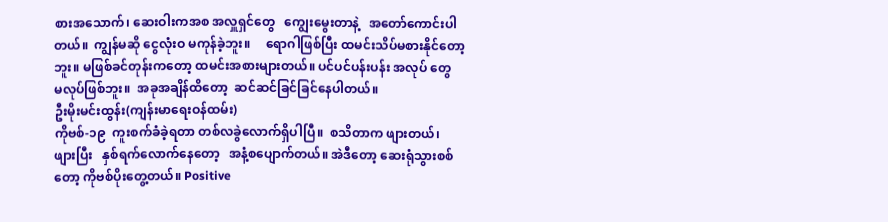စားအသောက်၊ ဆေးဝါးကအစ အလှူရှင်တွေ   ကျွေးမွေးတာနဲ့   အတော်ကောင်းပါတယ်။  ကျွန်မဆို ငွေလုံးဝ မကုန်ခဲ့ဘူး။     ရောဂါဖြစ်ပြီး ထမင်းသိပ်မစားနိုင်တော့ဘူး။ မဖြစ်ခင်တုန်းကတော့ ထမင်းအစားများတယ်။ ပင်ပင်ပန်းပန်း အလုပ် တွေ  မလုပ်ဖြစ်ဘူး။  အခုအချိန်ထိတော့  ဆင်ဆင်ခြင်ခြင်နေပါတယ်။
ဦးမိုးမင်းထွန်း(ကျန်းမာရေးဝန်ထမ်း)
ကိုဗစ်-၁၉  ကူးစက်ခံခဲ့ရတာ တစ်လခွဲလောက်ရှိပါပြီ။  စသိတာက ဖျားတယ်၊     ဖျားပြီး   နှစ်ရက်လောက်နေတော့   အနံ့စပျောက်တယ်။ အဲဒီတော့ ဆေးရုံသွားစစ်တော့ ကိုဗစ်ပိုးတွေ့တယ်။ Positive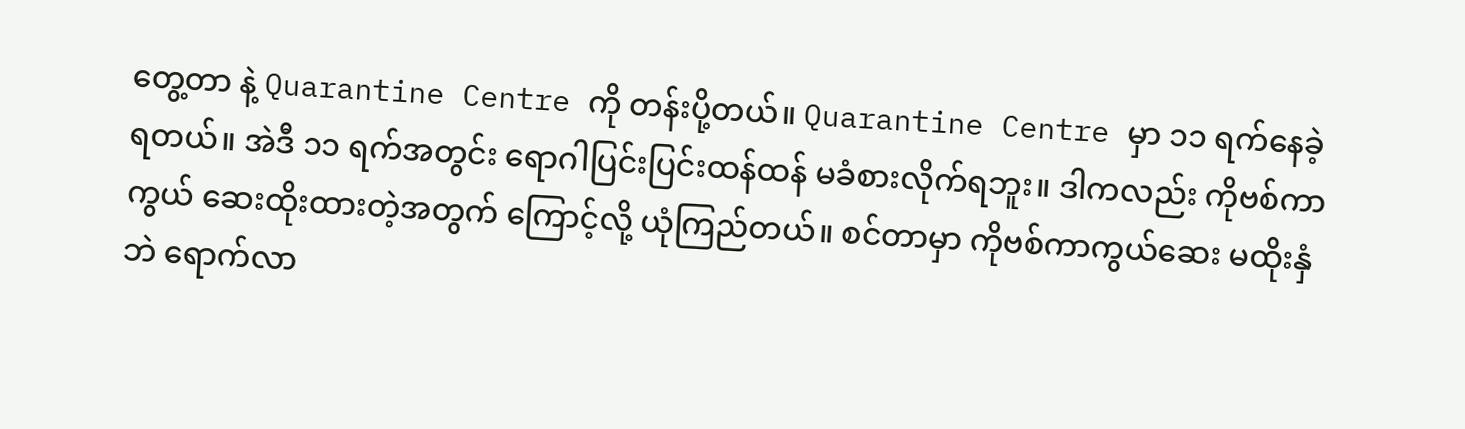တွေ့တာ နဲ့ Quarantine Centre ကို တန်းပို့တယ်။ Quarantine Centre မှာ ၁၁ ရက်နေခဲ့ရတယ်။ အဲဒီ ၁၁ ရက်အတွင်း ရောဂါပြင်းပြင်းထန်ထန် မခံစားလိုက်ရဘူး။ ဒါကလည်း ကိုဗစ်ကာကွယ် ဆေးထိုးထားတဲ့အတွက် ကြောင့်လို့ ယုံကြည်တယ်။ စင်တာမှာ ကိုဗစ်ကာကွယ်ဆေး မထိုးနှံဘဲ ရောက်လာ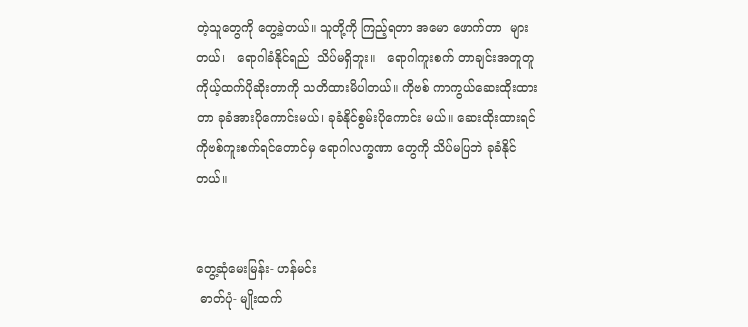တဲ့သူတွေကို တွေ့ခဲ့တယ်။ သူတို့ကို ကြည့်ရတာ အမော ဖောက်တာ  များတယ်၊   ရောဂါခံနိုင်ရည်  သိပ်မရှိဘူး။   ရောဂါကူးစက် တာချင်းအတူတူ ကိုယ့်ထက်ပိုဆိုးတာကို သတိထားမိပါတယ်။ ကိုဗစ် ကာကွယ်ဆေးထိုးထားတာ ခုခံအားပိုကောင်းမယ်၊ ခုခံနိုင်စွမ်းပိုကောင်း မယ်။ ဆေးထိုးထားရင် ကိုဗစ်ကူးစက်ရင်တောင်မှ ရောဂါလက္ခဏာ တွေကို သိပ်မပြဘဲ ခုခံနိုင်တယ်။


တွေ့ဆုံမေးမြန်း- ဟန်မင်း
 ဓာတ်ပုံ- မျိုးထက်